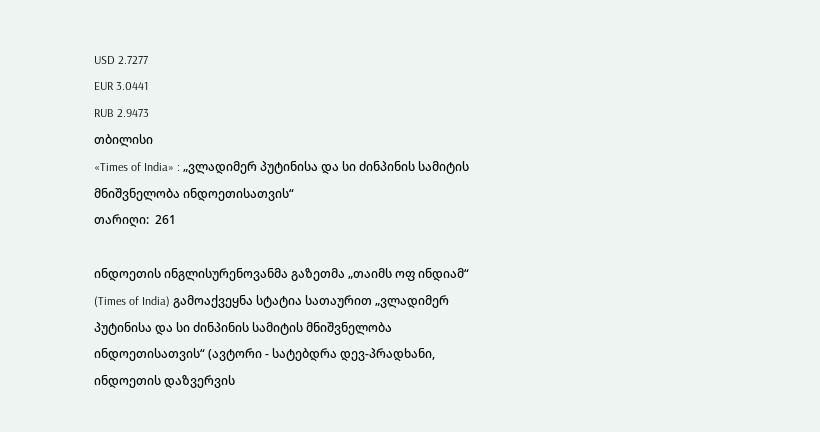USD 2.7277
EUR 3.0441
RUB 2.9473
თბილისი
«Times of India» : „ვლადიმერ პუტინისა და სი ძინპინის სამიტის მნიშვნელობა ინდოეთისათვის“
თარიღი:  261

ინდოეთის ინგლისურენოვანმა გაზეთმა „თაიმს ოფ ინდიამ“ (Times of India) გამოაქვეყნა სტატია სათაურით „ვლადიმერ პუტინისა და სი ძინპინის სამიტის მნიშვნელობა ინდოეთისათვის“ (ავტორი - სატებდრა დევ-პრადხანი, ინდოეთის დაზვერვის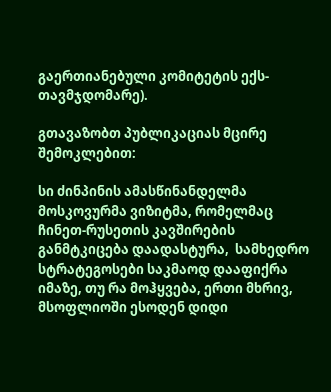გაერთიანებული კომიტეტის ექს-თავმჯდომარე).

გთავაზობთ პუბლიკაციას მცირე შემოკლებით:

სი ძინპინის ამასწინანდელმა მოსკოვურმა ვიზიტმა, რომელმაც ჩინეთ-რუსეთის კავშირების განმტკიცება დაადასტურა,  სამხედრო სტრატეგოსები საკმაოდ დააფიქრა იმაზე, თუ რა მოჰყვება, ერთი მხრივ, მსოფლიოში ესოდენ დიდი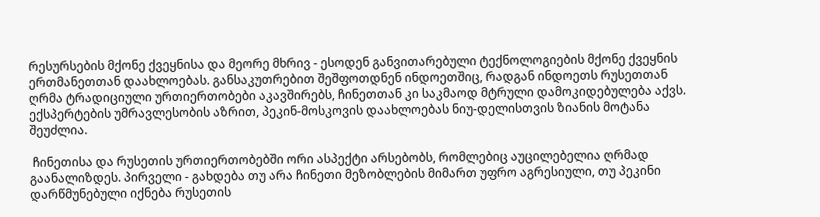რესურსების მქონე ქვეყნისა და მეორე მხრივ - ესოდენ განვითარებული ტექნოლოგიების მქონე ქვეყნის ერთმანეთთან დაახლოებას. განსაკუთრებით შეშფოთდნენ ინდოეთშიც, რადგან ინდოეთს რუსეთთან ღრმა ტრადიციული ურთიერთობები აკავშირებს, ჩინეთთან კი საკმაოდ მტრული დამოკიდებულება აქვს. ექსპერტების უმრავლესობის აზრით, პეკინ-მოსკოვის დაახლოებას ნიუ-დელისთვის ზიანის მოტანა შეუძლია.

 ჩინეთისა და რუსეთის ურთიერთობებში ორი ასპექტი არსებობს, რომლებიც აუცილებელია ღრმად გაანალიზდეს. პირველი - გახდება თუ არა ჩინეთი მეზობლების მიმართ უფრო აგრესიული, თუ პეკინი დარწმუნებული იქნება რუსეთის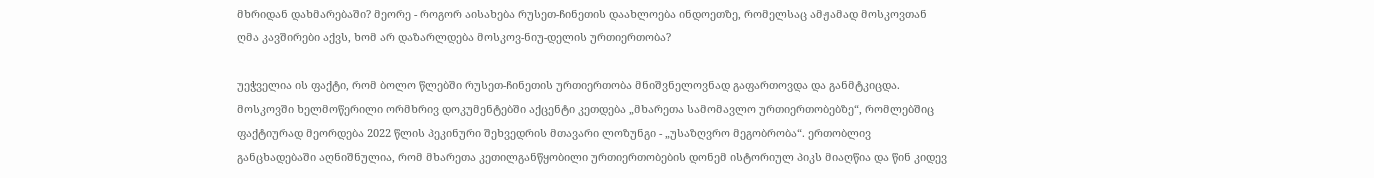მხრიდან დახმარებაში? მეორე - როგორ აისახება რუსეთ-ჩინეთის დაახლოება ინდოეთზე, რომელსაც ამჟამად მოსკოვთან ღმა კავშირები აქვს, ხომ არ დაზარლდება მოსკოვ-ნიუ-დელის ურთიერთობა?

უეჭველია ის ფაქტი, რომ ბოლო წლებში რუსეთ-ჩინეთის ურთიერთობა მნიშვნელოვნად გაფართოვდა და განმტკიცდა. მოსკოვში ხელმოწერილი ორმხრივ დოკუმენტებში აქცენტი კეთდება „მხარეთა სამომავლო ურთიერთობებზე“, რომლებშიც ფაქტიურად მეორდება 2022 წლის პეკინური შეხვედრის მთავარი ლოზუნგი - „უსაზღვრო მეგობრობა“. ერთობლივ განცხადებაში აღნიშნულია, რომ მხარეთა კეთილგანწყობილი ურთიერთობების დონემ ისტორიულ პიკს მიაღწია და წინ კიდევ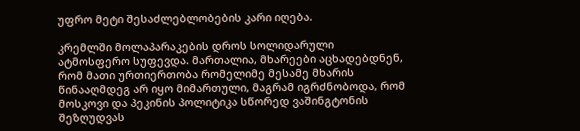უფრო მეტი შესაძლებლობების კარი იღება.

კრემლში მოლაპარაკების დროს სოლიდარული ატმოსფერო სუფევდა. მართალია, მხარეები აცხადებდნენ, რომ მათი ურთიერთობა რომელიმე მესამე მხარის წინააღმდეგ არ იყო მიმართული, მაგრამ იგრძნობოდა, რომ მოსკოვი და პეკინის პოლიტიკა სწორედ ვაშინგტონის შეზღუდვას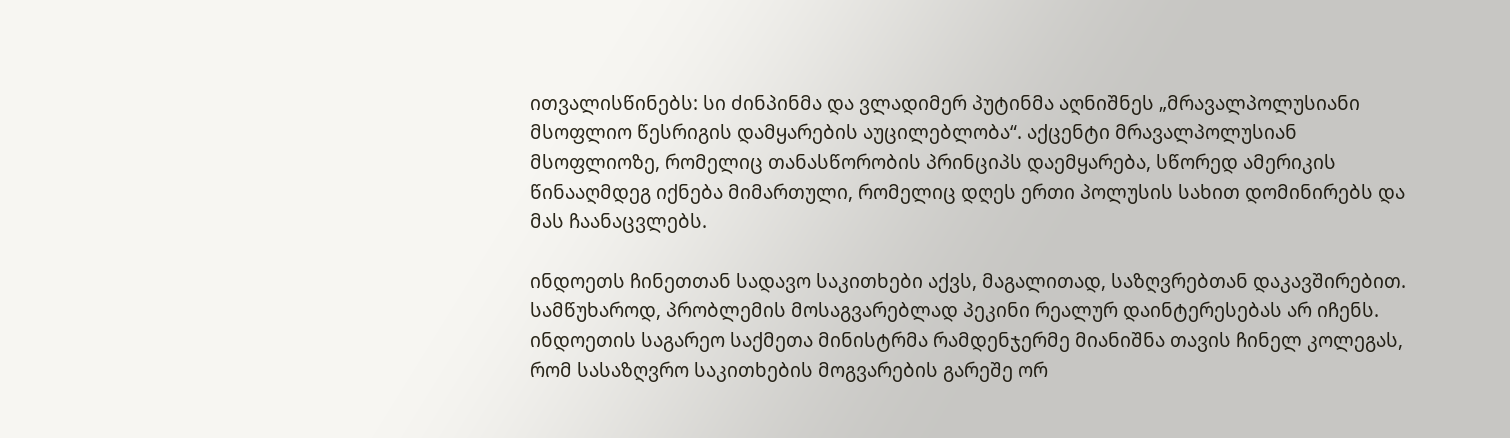ითვალისწინებს: სი ძინპინმა და ვლადიმერ პუტინმა აღნიშნეს „მრავალპოლუსიანი მსოფლიო წესრიგის დამყარების აუცილებლობა“. აქცენტი მრავალპოლუსიან მსოფლიოზე, რომელიც თანასწორობის პრინციპს დაემყარება, სწორედ ამერიკის  წინააღმდეგ იქნება მიმართული, რომელიც დღეს ერთი პოლუსის სახით დომინირებს და მას ჩაანაცვლებს.

ინდოეთს ჩინეთთან სადავო საკითხები აქვს, მაგალითად, საზღვრებთან დაკავშირებით. სამწუხაროდ, პრობლემის მოსაგვარებლად პეკინი რეალურ დაინტერესებას არ იჩენს. ინდოეთის საგარეო საქმეთა მინისტრმა რამდენჯერმე მიანიშნა თავის ჩინელ კოლეგას, რომ სასაზღვრო საკითხების მოგვარების გარეშე ორ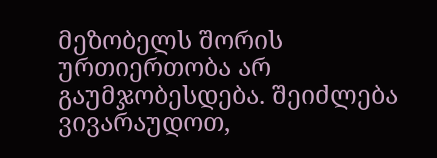მეზობელს შორის ურთიერთობა არ გაუმჯობესდება. შეიძლება ვივარაუდოთ,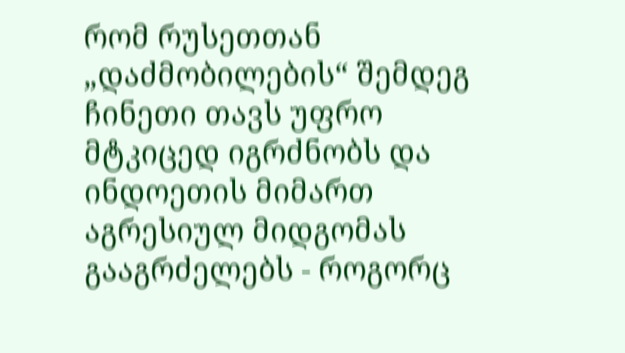რომ რუსეთთან „დაძმობილების“ შემდეგ ჩინეთი თავს უფრო მტკიცედ იგრძნობს და ინდოეთის მიმართ აგრესიულ მიდგომას გააგრძელებს - როგორც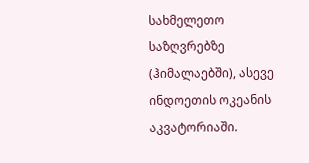სახმელეთო საზღვრებზე (ჰიმალაებში), ასევე ინდოეთის ოკეანის აკვატორიაში.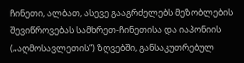ჩინეთი, ალბათ, ასევე გააგრძელებს მეზობლების შევიწროვებას სამხრეთ-ჩინეთისა და იაპონიის („აღმოსავლეთის“) ზღვებში, განსაკუთრებულ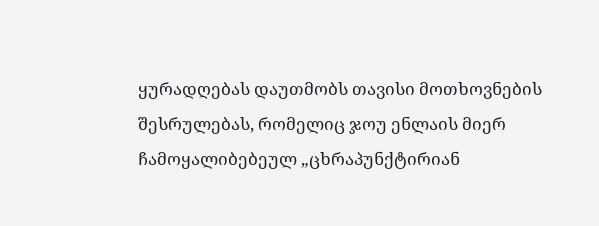ყურადღებას დაუთმობს თავისი მოთხოვნების შესრულებას, რომელიც ჯოუ ენლაის მიერ ჩამოყალიბებეულ „ცხრაპუნქტირიან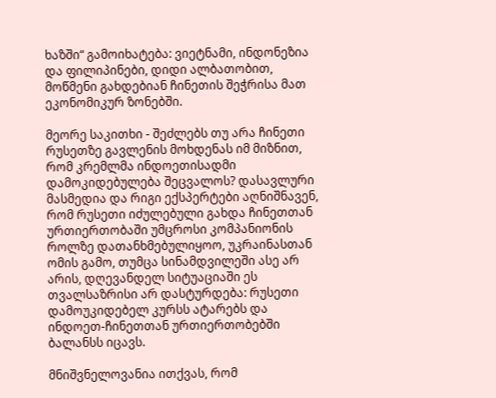ხაზში“ გამოიხატება: ვიეტნამი, ინდონეზია და ფილიპინები, დიდი ალბათობით, მოწმენი გახდებიან ჩინეთის შეჭრისა მათ ეკონომიკურ ზონებში.

მეორე საკითხი - შეძლებს თუ არა ჩინეთი რუსეთზე გავლენის მოხდენას იმ მიზნით, რომ კრემლმა ინდოეთისადმი დამოკიდებულება შეცვალოს? დასავლური მასმედია და რიგი ექსპერტები აღნიშნავენ, რომ რუსეთი იძულებული გახდა ჩინეთთან ურთიერთობაში უმცროსი კომპანიონის როლზე დათანხმებულიყოო, უკრაინასთან ომის გამო, თუმცა სინამდვილეში ასე არ არის, დღევანდელ სიტუაციაში ეს თვალსაზრისი არ დასტურდება: რუსეთი დამოუკიდებელ კურსს ატარებს და ინდოეთ-ჩინეთთან ურთიერთობებში ბალანსს იცავს.

მნიშვნელოვანია ითქვას, რომ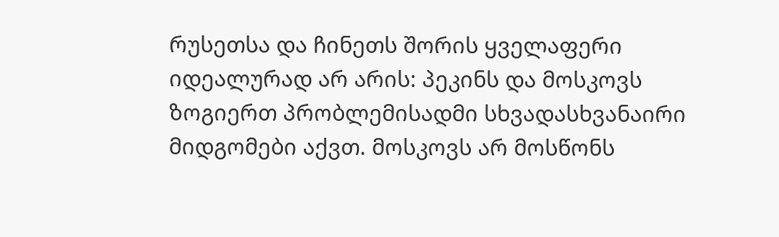რუსეთსა და ჩინეთს შორის ყველაფერი იდეალურად არ არის: პეკინს და მოსკოვს ზოგიერთ პრობლემისადმი სხვადასხვანაირი მიდგომები აქვთ. მოსკოვს არ მოსწონს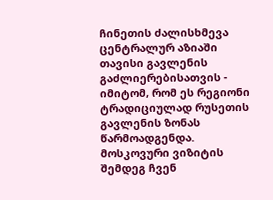ჩინეთის ძალისხმევა ცენტრალურ აზიაში თავისი გავლენის გაძლიერებისათვის - იმიტომ, რომ ეს რეგიონი ტრადიციულად რუსეთის გავლენის ზონას წარმოადგენდა. მოსკოვური ვიზიტის შემდეგ ჩვენ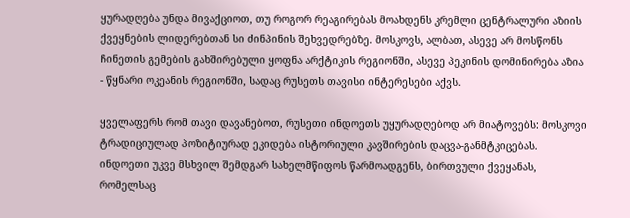ყურადღება უნდა მივაქციოთ, თუ როგორ რეაგირებას მოახდენს კრემლი ცენტრალური აზიის ქვეყნების ლიდერებთან სი ძინპინის შეხვედრებზე. მოსკოვს, ალბათ, ასევე არ მოსწონს ჩინეთის გემების გახშირებული ყოფნა არქტიკის რეგიონში, ასევე პეკინის დომინირება აზია - წყნარი ოკეანის რეგიონში, სადაც რუსეთს თავისი ინტერესები აქვს.

ყველაფერს რომ თავი დავანებოთ, რუსეთი ინდოეთს უყურადღებოდ არ მიატოვებს: მოსკოვი ტრადიციულად პოზიტიურად ეკიდება ისტორიული კავშირების დაცვა-განმტკიცებას. ინდოეთი უკვე მსხვილ შემდგარ სახელმწიფოს წარმოადგენს, ბირთვული ქვეყანას, რომელსაც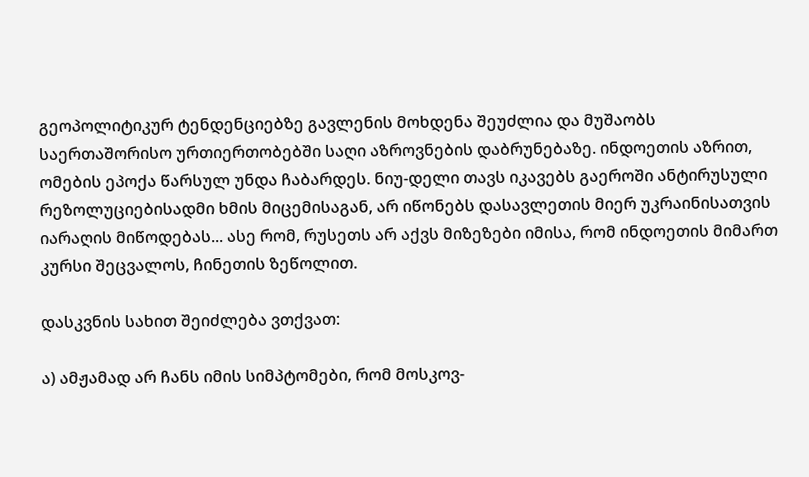გეოპოლიტიკურ ტენდენციებზე გავლენის მოხდენა შეუძლია და მუშაობს საერთაშორისო ურთიერთობებში საღი აზროვნების დაბრუნებაზე. ინდოეთის აზრით, ომების ეპოქა წარსულ უნდა ჩაბარდეს. ნიუ-დელი თავს იკავებს გაეროში ანტირუსული რეზოლუციებისადმი ხმის მიცემისაგან, არ იწონებს დასავლეთის მიერ უკრაინისათვის იარაღის მიწოდებას... ასე რომ, რუსეთს არ აქვს მიზეზები იმისა, რომ ინდოეთის მიმართ კურსი შეცვალოს, ჩინეთის ზეწოლით.

დასკვნის სახით შეიძლება ვთქვათ:

ა) ამჟამად არ ჩანს იმის სიმპტომები, რომ მოსკოვ-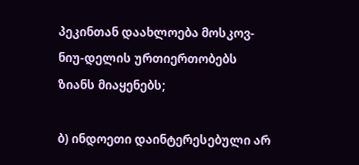პეკინთან დაახლოება მოსკოვ-ნიუ-დელის ურთიერთობებს ზიანს მიაყენებს;

ბ) ინდოეთი დაინტერესებული არ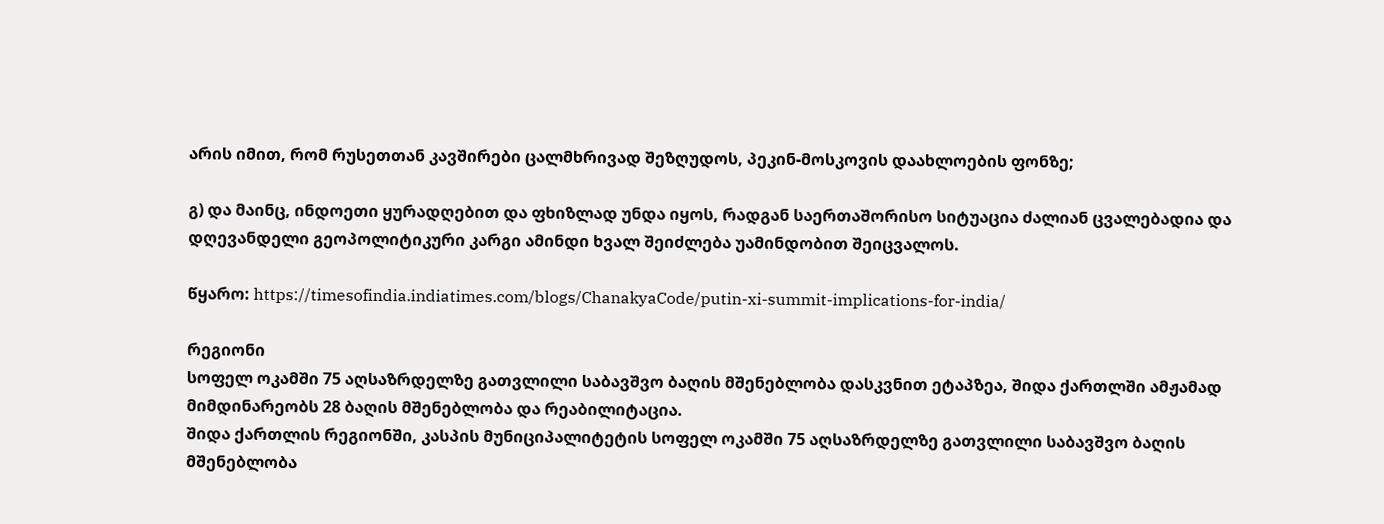არის იმით, რომ რუსეთთან კავშირები ცალმხრივად შეზღუდოს, პეკინ-მოსკოვის დაახლოების ფონზე;

გ) და მაინც, ინდოეთი ყურადღებით და ფხიზლად უნდა იყოს, რადგან საერთაშორისო სიტუაცია ძალიან ცვალებადია და დღევანდელი გეოპოლიტიკური კარგი ამინდი ხვალ შეიძლება უამინდობით შეიცვალოს.

წყარო: https://timesofindia.indiatimes.com/blogs/ChanakyaCode/putin-xi-summit-implications-for-india/

რეგიონი
სოფელ ოკამში 75 აღსაზრდელზე გათვლილი საბავშვო ბაღის მშენებლობა დასკვნით ეტაპზეა, შიდა ქართლში ამჟამად მიმდინარეობს 28 ბაღის მშენებლობა და რეაბილიტაცია.
შიდა ქართლის რეგიონში, კასპის მუნიციპალიტეტის სოფელ ოკამში 75 აღსაზრდელზე გათვლილი საბავშვო ბაღის მშენებლობა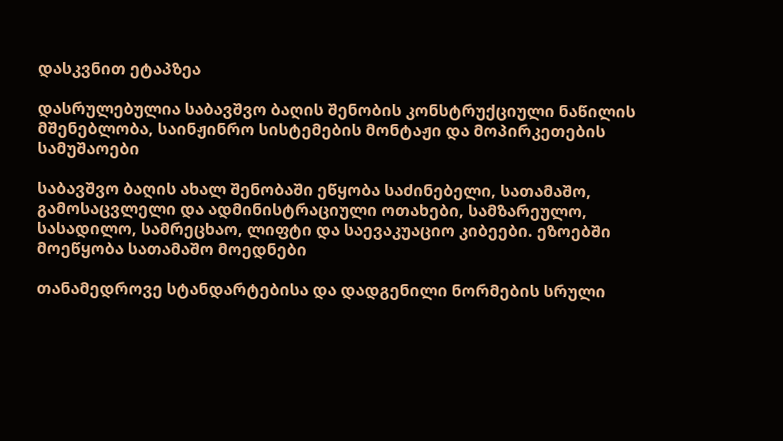დასკვნით ეტაპზეა

დასრულებულია საბავშვო ბაღის შენობის კონსტრუქციული ნაწილის მშენებლობა, საინჟინრო სისტემების მონტაჟი და მოპირკეთების სამუშაოები

საბავშვო ბაღის ახალ შენობაში ეწყობა საძინებელი, სათამაშო, გამოსაცვლელი და ადმინისტრაციული ოთახები, სამზარეულო, სასადილო, სამრეცხაო, ლიფტი და საევაკუაციო კიბეები. ეზოებში მოეწყობა სათამაშო მოედნები

თანამედროვე სტანდარტებისა და დადგენილი ნორმების სრული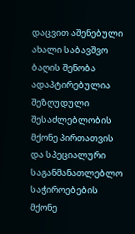დაცვით აშენებული ახალი საბავშვო ბაღის შენობა ადაპტირებულია შეზღუდული შესაძლებლობის მქონე პირთათვის და სპეციალური საგანმანათლებლო საჭიროებების მქონე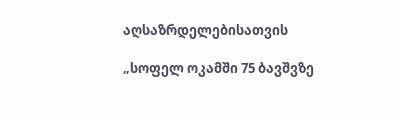აღსაზრდელებისათვის

„სოფელ ოკამში 75 ბავშვზე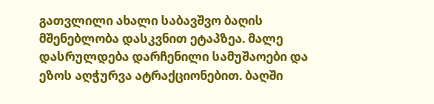გათვლილი ახალი საბავშვო ბაღის მშენებლობა დასკვნით ეტაპზეა. მალე დასრულდება დარჩენილი სამუშაოები და ეზოს აღჭურვა ატრაქციონებით. ბაღში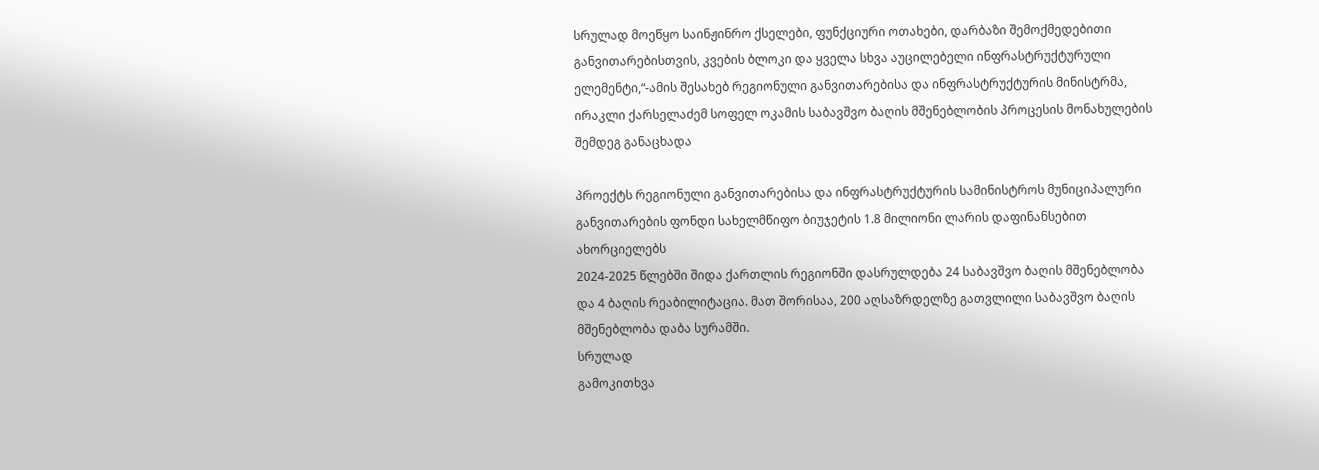სრულად მოეწყო საინჟინრო ქსელები, ფუნქციური ოთახები, დარბაზი შემოქმედებითი განვითარებისთვის, კვების ბლოკი და ყველა სხვა აუცილებელი ინფრასტრუქტურული ელემენტი,“-ამის შესახებ რეგიონული განვითარებისა და ინფრასტრუქტურის მინისტრმა, ირაკლი ქარსელაძემ სოფელ ოკამის საბავშვო ბაღის მშენებლობის პროცესის მონახულების შემდეგ განაცხადა

პროექტს რეგიონული განვითარებისა და ინფრასტრუქტურის სამინისტროს მუნიციპალური განვითარების ფონდი სახელმწიფო ბიუჯეტის 1.8 მილიონი ლარის დაფინანსებით ახორციელებს
2024-2025 წლებში შიდა ქართლის რეგიონში დასრულდება 24 საბავშვო ბაღის მშენებლობა და 4 ბაღის რეაბილიტაცია. მათ შორისაა, 200 აღსაზრდელზე გათვლილი საბავშვო ბაღის მშენებლობა დაბა სურამში.
სრულად
გამოკითხვა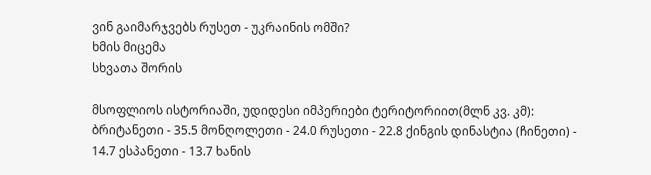ვინ გაიმარჯვებს რუსეთ - უკრაინის ომში?
ხმის მიცემა
სხვათა შორის

მსოფლიოს ისტორიაში, უდიდესი იმპერიები ტერიტორიით(მლნ კვ. კმ): ბრიტანეთი - 35.5 მონღოლეთი - 24.0 რუსეთი - 22.8 ქინგის დინასტია (ჩინეთი) - 14.7 ესპანეთი - 13.7 ხანის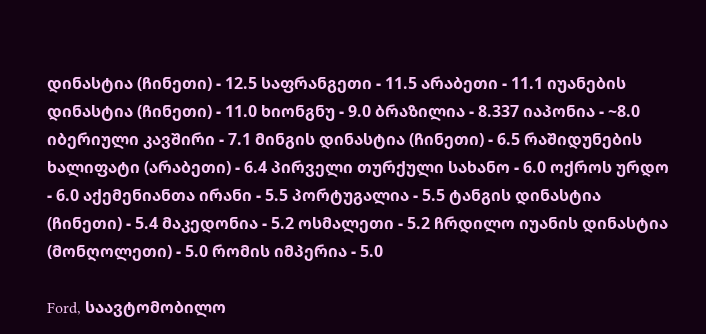დინასტია (ჩინეთი) - 12.5 საფრანგეთი - 11.5 არაბეთი - 11.1 იუანების დინასტია (ჩინეთი) - 11.0 ხიონგნუ - 9.0 ბრაზილია - 8.337 იაპონია - ~8.0 იბერიული კავშირი - 7.1 მინგის დინასტია (ჩინეთი) - 6.5 რაშიდუნების ხალიფატი (არაბეთი) - 6.4 პირველი თურქული სახანო - 6.0 ოქროს ურდო - 6.0 აქემენიანთა ირანი - 5.5 პორტუგალია - 5.5 ტანგის დინასტია (ჩინეთი) - 5.4 მაკედონია - 5.2 ოსმალეთი - 5.2 ჩრდილო იუანის დინასტია (მონღოლეთი) - 5.0 რომის იმპერია - 5.0

Ford, საავტომობილო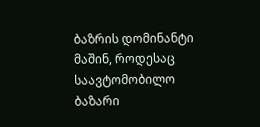ბაზრის დომინანტი მაშინ, როდესაც საავტომობილო ბაზარი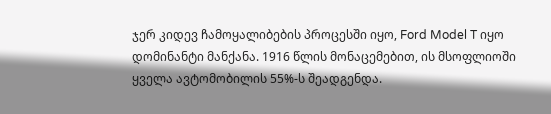ჯერ კიდევ ჩამოყალიბების პროცესში იყო, Ford Model T იყო დომინანტი მანქანა. 1916 წლის მონაცემებით, ის მსოფლიოში ყველა ავტომობილის 55%-ს შეადგენდა.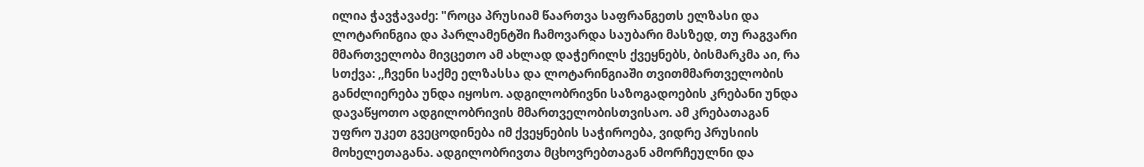ილია ჭავჭავაძე: "როცა პრუსიამ წაართვა საფრანგეთს ელზასი და ლოტარინგია და პარლამენტში ჩამოვარდა საუბარი მასზედ, თუ რაგვარი მმართველობა მივცეთო ამ ახლად დაჭერილს ქვეყნებს, ბისმარკმა აი, რა სთქვა: ,,ჩვენი საქმე ელზასსა და ლოტარინგიაში თვითმმართველობის განძლიერება უნდა იყოსო. ადგილობრივნი საზოგადოების კრებანი უნდა დავაწყოთო ადგილობრივის მმართველობისთვისაო. ამ კრებათაგან უფრო უკეთ გვეცოდინება იმ ქვეყნების საჭიროება, ვიდრე პრუსიის მოხელეთაგანა. ადგილობრივთა მცხოვრებთაგან ამორჩეულნი და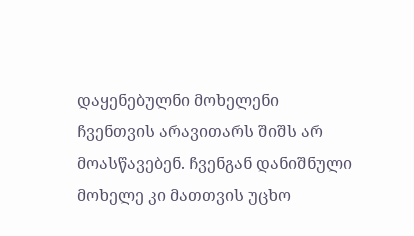დაყენებულნი მოხელენი ჩვენთვის არავითარს შიშს არ მოასწავებენ. ჩვენგან დანიშნული მოხელე კი მათთვის უცხო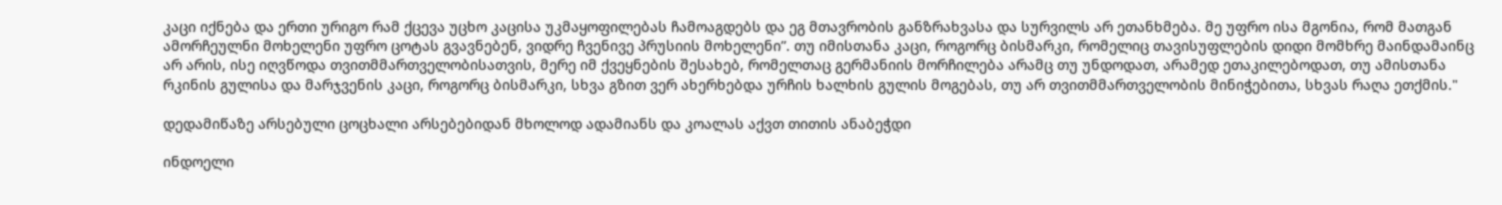კაცი იქნება და ერთი ურიგო რამ ქცევა უცხო კაცისა უკმაყოფილებას ჩამოაგდებს და ეგ მთავრობის განზრახვასა და სურვილს არ ეთანხმება. მე უფრო ისა მგონია, რომ მათგან ამორჩეულნი მოხელენი უფრო ცოტას გვავნებენ, ვიდრე ჩვენივე პრუსიის მოხელენი”. თუ იმისთანა კაცი, როგორც ბისმარკი, რომელიც თავისუფლების დიდი მომხრე მაინდამაინც არ არის, ისე იღვწოდა თვითმმართველობისათვის, მერე იმ ქვეყნების შესახებ, რომელთაც გერმანიის მორჩილება არამც თუ უნდოდათ, არამედ ეთაკილებოდათ, თუ ამისთანა რკინის გულისა და მარჯვენის კაცი, როგორც ბისმარკი, სხვა გზით ვერ ახერხებდა ურჩის ხალხის გულის მოგებას, თუ არ თვითმმართველობის მინიჭებითა, სხვას რაღა ეთქმის."

დედამიწაზე არსებული ცოცხალი არსებებიდან მხოლოდ ადამიანს და კოალას აქვთ თითის ანაბეჭდი

ინდოელი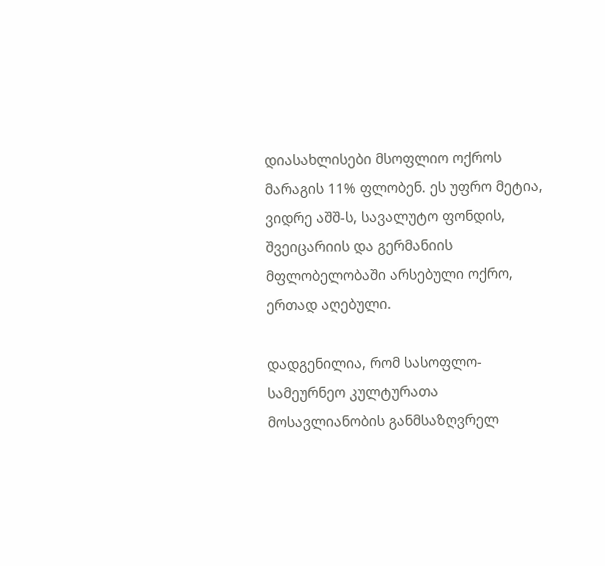დიასახლისები მსოფლიო ოქროს მარაგის 11% ფლობენ. ეს უფრო მეტია, ვიდრე აშშ-ს, სავალუტო ფონდის, შვეიცარიის და გერმანიის მფლობელობაში არსებული ოქრო, ერთად აღებული.

დადგენილია, რომ სასოფლო-სამეურნეო კულტურათა მოსავლიანობის განმსაზღვრელ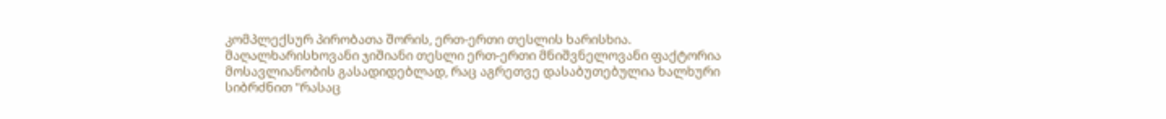კომპლექსურ პირობათა შორის, ერთ-ერთი თესლის ხარისხია. მაღალხარისხოვანი ჯიშიანი თესლი ერთ-ერთი მნიშვნელოვანი ფაქტორია მოსავლიანობის გასადიდებლად, რაც აგრეთვე დასაბუთებულია ხალხური სიბრძნით "რასაც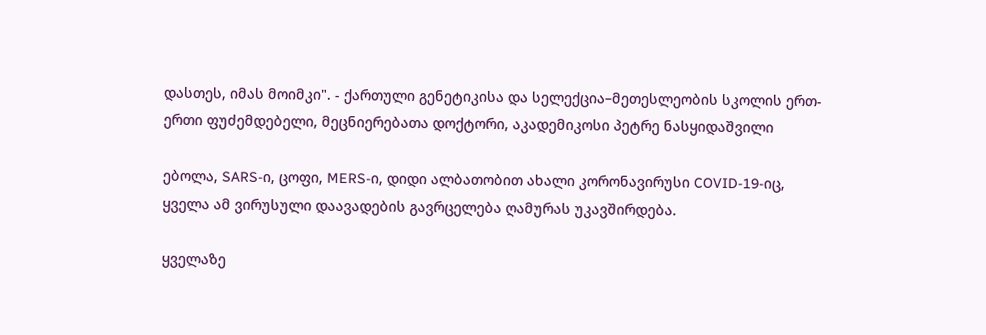დასთეს, იმას მოიმკი". - ქართული გენეტიკისა და სელექცია–მეთესლეობის სკოლის ერთ-ერთი ფუძემდებელი, მეცნიერებათა დოქტორი, აკადემიკოსი პეტრე ნასყიდაშვილი

ებოლა, SARS-ი, ცოფი, MERS-ი, დიდი ალბათობით ახალი კორონავირუსი COVID-19-იც, ყველა ამ ვირუსული დაავადების გავრცელება ღამურას უკავშირდება.

ყველაზე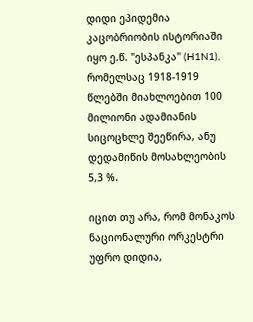დიდი ეპიდემია კაცობრიობის ისტორიაში იყო ე.წ. "ესპანკა" (H1N1), რომელსაც 1918-1919 წლებში მიახლოებით 100 მილიონი ადამიანის სიცოცხლე შეეწირა, ანუ დედამიწის მოსახლეობის 5,3 %.

იცით თუ არა, რომ მონაკოს ნაციონალური ორკესტრი უფრო დიდია,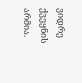ვიდრე ქვეყნის არმია.